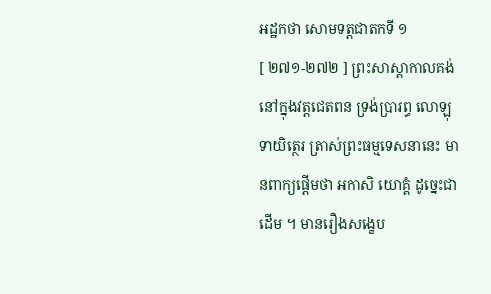អដ្ឋកថា សោមទត្តជាតកទី ១
[ ២៧១-២៧២ ] ព្រះសាស្តាកាលគង់នៅក្នុងវត្តជេតពន ទ្រង់ប្រារព្ធ លោឡុទាយិត្ថេរ ត្រាស់ព្រះធម្មទេសនានេះ មានពាក្យផ្តើមថា អកាសិ យោគ្គំ ដូច្នេះជាដើម ។ មានរឿងសង្ខេប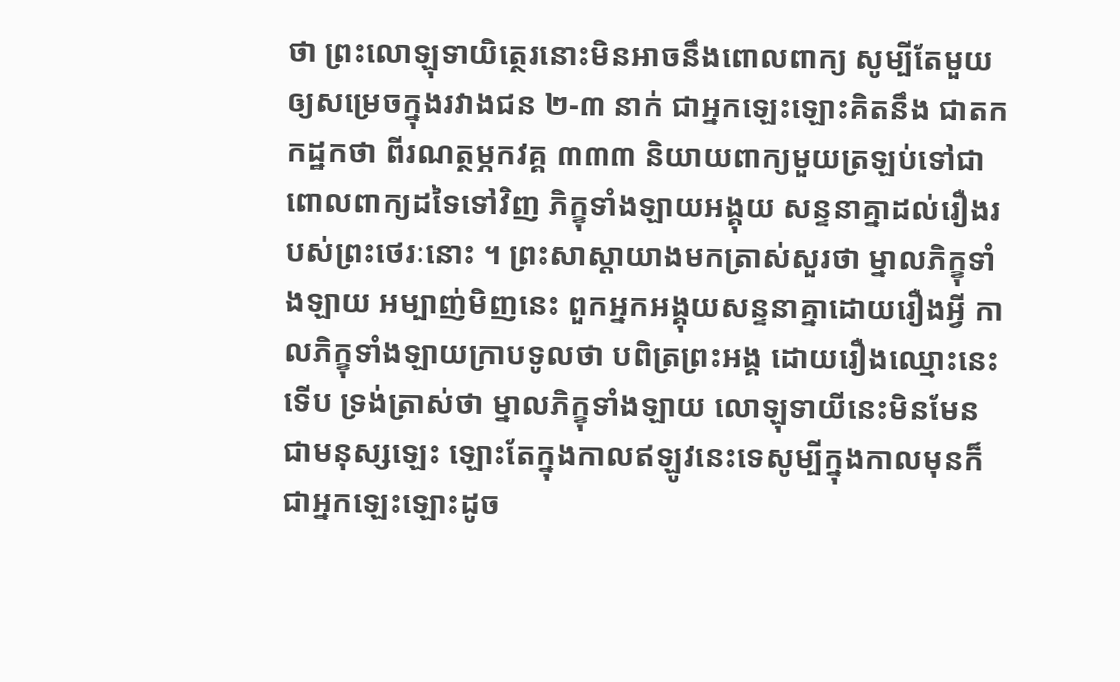ថា ព្រះលោឡុទាយិត្ថេរនោះមិនអាចនឹងពោលពាក្យ សូម្បីតែមួយឲ្យសម្រេចក្នុងរវាងជន ២-៣ នាក់ ជាអ្នកឡេះឡោះគិតនឹង ជាតកកដ្ឋកថា ពីរណត្ថម្ភកវគ្គ ៣៣៣ និយាយពាក្យមួយត្រឡប់ទៅជាពោលពាក្យដទៃទៅវិញ ភិក្ខុទាំងឡាយអង្គុយ សន្ទនាគ្នាដល់រឿងរបស់ព្រះថេរៈនោះ ។ ព្រះសាស្តាយាងមកត្រាស់សួរថា ម្នាលភិក្ខុទាំងឡាយ អម្បាញ់មិញនេះ ពួកអ្នកអង្គុយសន្ទនាគ្នាដោយរឿងអ្វី កាលភិក្ខុទាំងឡាយក្រាបទូលថា បពិត្រព្រះអង្គ ដោយរឿងឈ្មោះនេះ ទើប ទ្រង់ត្រាស់ថា ម្នាលភិក្ខុទាំងឡាយ លោឡុទាយីនេះមិនមែនជាមនុស្សឡេះ ឡោះតែក្នុងកាលឥឡូវនេះទេសូម្បីក្នុងកាលមុនក៏ជាអ្នកឡេះឡោះដូច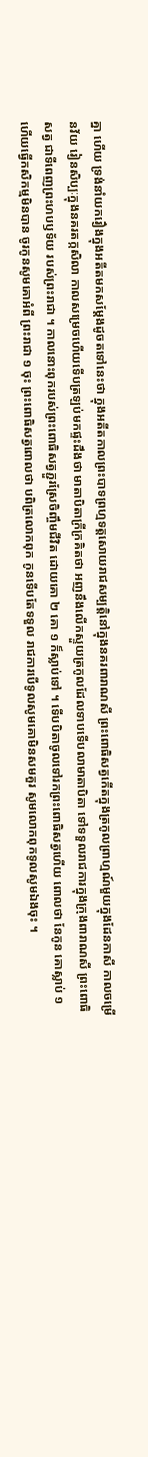គ្នា ហើយ ទ្រង់នាំយករឿងក្នុងអតីតមកសម្តែងដូចតទៅនេះថា ក្នុងអតីតកាលព្រះបាទព្រហ្មទត្តសោយរាជសម្បត្តិនៅក្នុងនគរពារាណសី ព្រះពោធិសត្វកើតក្នុងត្រកូលព្រាហ្មណ៍មួយក្នុងដែនកាសី កាលចម្រើនវ័យ រៀនសិប្បៈក្នុងនគរតក្កសិលា កាលសម្រេចហើយទើបត្រឡប់មកផ្ទះដឹងថា មាតាបិតាក្រីក្រគិតថា អញនឹងលើកស្ទួយត្រកូលដែលទាបទើបលាមាតាបិតា ទៅទទួលរាជការក្នុងក្រុងពារាណសី ព្រះពោធិសត្វ ជាទីពេញព្រះហបឫទ័យ របស់ព្រះរាជា ។ កាលនោះពុករបស់ព្រះពោធិសត្វភ្ជួរស្រែចិញ្ចឹមជីវិត ដោយគោ ២ គោ ១ ក៏ស្លាប់ទៅ ។ ទើបបិតាចូលទៅរកព្រះពោធិសត្វហើយ ពោលថា នែកូន គោស្លាប់ ១ ហើយធ្វើកសិកម្មមិនបាន ចូរកូនសូមគោអំពី ព្រះរាជា ១ ចុះ ព្រះពោធិសត្វពោលថា បពិត្រលោកពុក កូនទើបតែទទួល រាជការបើទូលសូមគោមិនសមគួរ សូមលោកពុកទូលសូមឯងចុះ ។